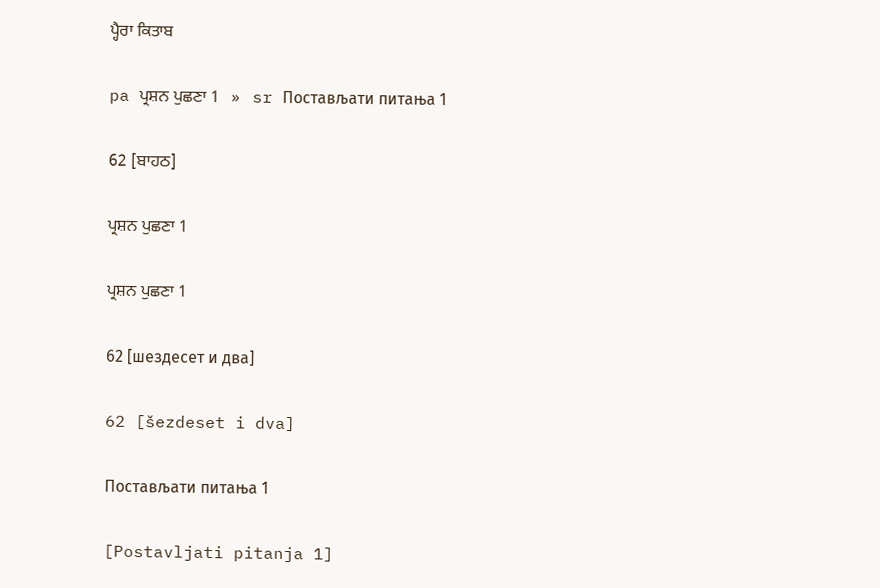ਪ੍ਹੈਰਾ ਕਿਤਾਬ

pa ਪ੍ਰਸ਼ਨ ਪੁਛਣਾ 1   »   sr Постављати питања 1

62 [ਬਾਹਠ]

ਪ੍ਰਸ਼ਨ ਪੁਛਣਾ 1

ਪ੍ਰਸ਼ਨ ਪੁਛਣਾ 1

62 [шездесет и два]

62 [šezdeset i dva]

Постављати питања 1

[Postavljati pitanja 1]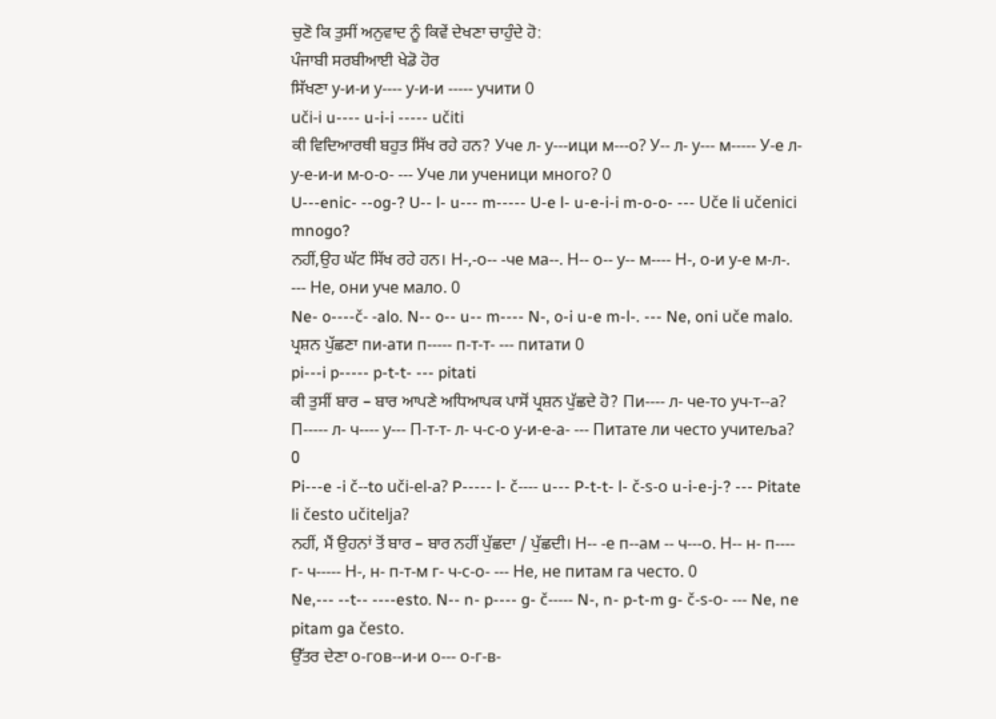ਚੁਣੋ ਕਿ ਤੁਸੀਂ ਅਨੁਵਾਦ ਨੂੰ ਕਿਵੇਂ ਦੇਖਣਾ ਚਾਹੁੰਦੇ ਹੋ:
ਪੰਜਾਬੀ ਸਰਬੀਆਈ ਖੇਡੋ ਹੋਰ
ਸਿੱਖਣਾ у-и-и у---- у-и-и ----- учити 0
uči-i u---- u-i-i ----- učiti
ਕੀ ਵਿਦਿਆਰਥੀ ਬਹੁਤ ਸਿੱਖ ਰਹੇ ਹਨ? Уче л- у---ици м---о? У-- л- у--- м----- У-е л- у-е-и-и м-о-о- --- Уче ли ученици много? 0
U---enic- --og-? U-- l- u--- m----- U-e l- u-e-i-i m-o-o- --- Uče li učenici mnogo?
ਨਹੀਂ,ਉਹ ਘੱਟ ਸਿੱਖ ਰਹੇ ਹਨ। Н-,-о-- -че ма--. Н-- о-- у-- м---- Н-, о-и у-е м-л-. --- Не, они уче мало. 0
Ne- o----č- -alo. N-- o-- u-- m---- N-, o-i u-e m-l-. --- Ne, oni uče malo.
ਪ੍ਰਸ਼ਨ ਪੁੱਛਣਾ пи-ати п----- п-т-т- --- питати 0
pi---i p----- p-t-t- --- pitati
ਕੀ ਤੁਸੀਂ ਬਾਰ – ਬਾਰ ਆਪਣੇ ਅਧਿਆਪਕ ਪਾਸੋਂ ਪ੍ਰਸ਼ਨ ਪੁੱਛਦੇ ਹੋ? Пи---- л- че-то уч-т--а? П----- л- ч---- у--- П-т-т- л- ч-с-о у-и-е-а- --- Питате ли често учитеља? 0
Pi---e -i č--to uči-el-a? P----- l- č---- u--- P-t-t- l- č-s-o u-i-e-j-? --- Pitate li često učitelja?
ਨਹੀਂ, ਮੈਂ ਉਹਨਾਂ ਤੋਂ ਬਾਰ – ਬਾਰ ਨਹੀਂ ਪੁੱਛਦਾ / ਪੁੱਛਦੀ। Н-- -е п--ам -- ч---о. Н-- н- п---- г- ч----- Н-, н- п-т-м г- ч-с-о- --- Не, не питам га често. 0
Ne,--- --t-- ----esto. N-- n- p---- g- č----- N-, n- p-t-m g- č-s-o- --- Ne, ne pitam ga često.
ਉੱਤਰ ਦੇਣਾ о-гов--и-и о--- о-г-в-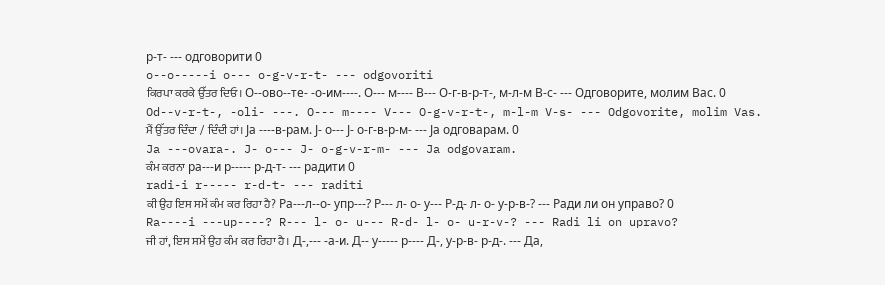р-т- --- одговорити 0
o--o-----i o--- o-g-v-r-t- --- odgovoriti
ਕਿਰਪਾ ਕਰਕੇ ਉੱਤਰ ਦਿਓ। О--ово--те- -о-им----. О--- м---- В--- О-г-в-р-т-, м-л-м В-с- --- Одговорите, молим Вас. 0
Od--v-r-t-, -oli- ---. O--- m---- V--- O-g-v-r-t-, m-l-m V-s- --- Odgovorite, molim Vas.
ਮੈਂ ਉੱਤਰ ਦਿੰਦਾ / ਦਿੰਦੀ ਹਾਂ। Ја ----в-рам. Ј- о--- Ј- о-г-в-р-м- --- Ја одговарам. 0
Ja ---ovara-. J- o--- J- o-g-v-r-m- --- Ja odgovaram.
ਕੰਮ ਕਰਨਾ ра---и р----- р-д-т- --- радити 0
radi-i r----- r-d-t- --- raditi
ਕੀ ਉਹ ਇਸ ਸਮੇਂ ਕੰਮ ਕਰ ਰਿਹਾ ਹੈ? Ра---л--о- упр---? Р--- л- о- у--- Р-д- л- о- у-р-в-? --- Ради ли он управо? 0
Ra----i ---up----? R--- l- o- u--- R-d- l- o- u-r-v-? --- Radi li on upravo?
ਜੀ ਹਾਂ, ਇਸ ਸਮੇਂ ਉਹ ਕੰਮ ਕਰ ਰਿਹਾ ਹੈ। Д-,--- -а-и. Д-- у----- р---- Д-, у-р-в- р-д-. --- Да,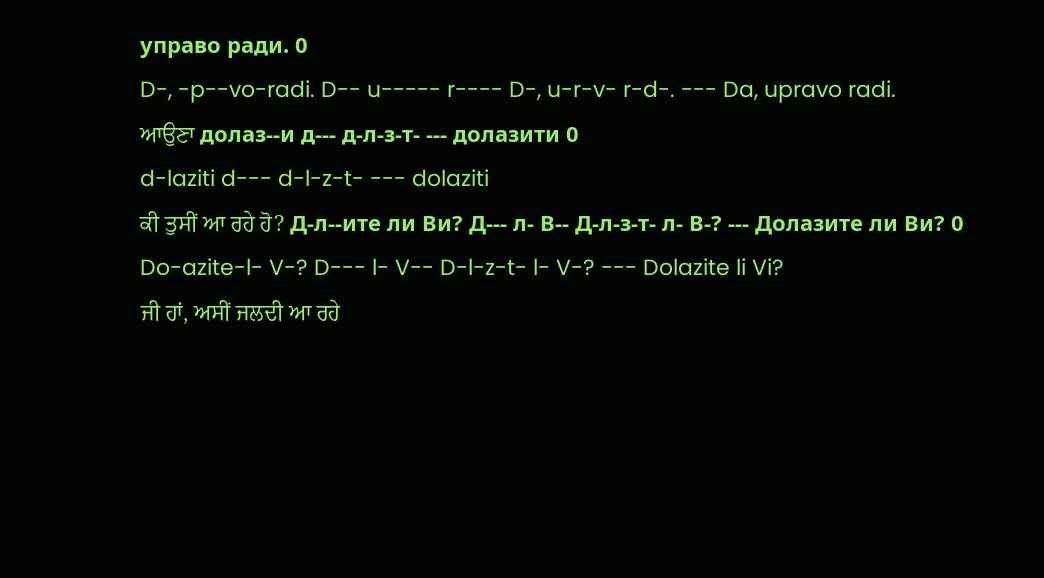управо ради. 0
D-, -p--vo-radi. D-- u----- r---- D-, u-r-v- r-d-. --- Da, upravo radi.
ਆਉਣਾ долаз--и д--- д-л-з-т- --- долазити 0
d-laziti d--- d-l-z-t- --- dolaziti
ਕੀ ਤੁਸੀਂ ਆ ਰਹੇ ਹੋ? Д-л--ите ли Ви? Д--- л- В-- Д-л-з-т- л- В-? --- Долазите ли Ви? 0
Do-azite-l- V-? D--- l- V-- D-l-z-t- l- V-? --- Dolazite li Vi?
ਜੀ ਹਾਂ, ਅਸੀਂ ਜਲਦੀ ਆ ਰਹੇ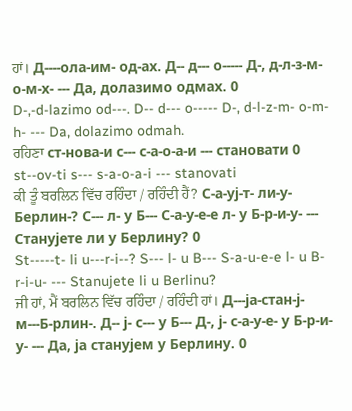ਹਾਂ। Д----ола-им- од-ах. Д-- д--- о----- Д-, д-л-з-м- о-м-х- --- Да, долазимо одмах. 0
D-,-d-lazimo od---. D-- d--- o----- D-, d-l-z-m- o-m-h- --- Da, dolazimo odmah.
ਰਹਿਣਾ ст-нова-и с--- с-а-о-а-и --- становати 0
st--ov-ti s--- s-a-o-a-i --- stanovati
ਕੀ ਤੂੰ ਬਰਲਿਨ ਵਿੱਚ ਰਹਿੰਦਾ / ਰਹਿੰਦੀ ਹੈਂ? С-а-уј-т- ли-у-Берлин-? С--- л- у Б--- С-а-у-е-е л- у Б-р-и-у- --- Станујете ли у Берлину? 0
St-----t- li u---r-i--? S--- l- u B--- S-a-u-e-e l- u B-r-i-u- --- Stanujete li u Berlinu?
ਜੀ ਹਾਂ, ਮੈਂ ਬਰਲਿਨ ਵਿੱਚ ਰਹਿੰਦਾ / ਰਹਿੰਦੀ ਹਾਂ। Д---ја-стан-ј-м---Б-рлин-. Д-- ј- с--- у Б--- Д-, ј- с-а-у-е- у Б-р-и-у- --- Да, ја станујем у Берлину. 0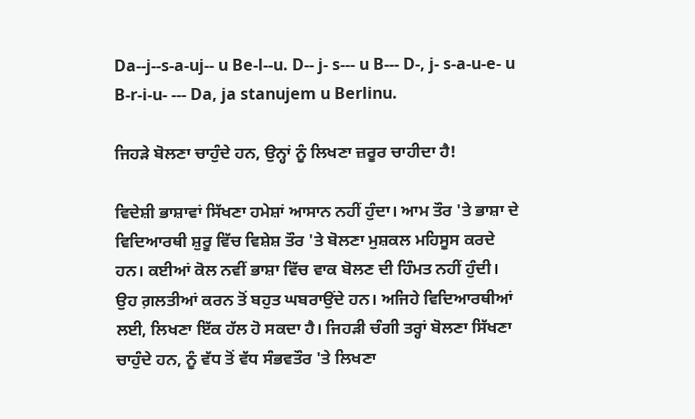Da--j--s-a-uj-- u Be-l--u. D-- j- s--- u B--- D-, j- s-a-u-e- u B-r-i-u- --- Da, ja stanujem u Berlinu.

ਜਿਹੜੇ ਬੋਲਣਾ ਚਾਹੁੰਦੇ ਹਨ, ਉਨ੍ਹਾਂ ਨੂੰ ਲਿਖਣਾ ਜ਼ਰੂਰ ਚਾਹੀਦਾ ਹੈ!

ਵਿਦੇਸ਼ੀ ਭਾਸ਼ਾਵਾਂ ਸਿੱਖਣਾ ਹਮੇਸ਼ਾਂ ਆਸਾਨ ਨਹੀਂ ਹੁੰਦਾ। ਆਮ ਤੌਰ 'ਤੇ ਭਾਸ਼ਾ ਦੇ ਵਿਦਿਆਰਥੀ ਸ਼ੁਰੂ ਵਿੱਚ ਵਿਸ਼ੇਸ਼ ਤੌਰ 'ਤੇ ਬੋਲਣਾ ਮੁਸ਼ਕਲ ਮਹਿਸੂਸ ਕਰਦੇ ਹਨ। ਕਈਆਂ ਕੋਲ ਨਵੀਂ ਭਾਸ਼ਾ ਵਿੱਚ ਵਾਕ ਬੋਲਣ ਦੀ ਹਿੰਮਤ ਨਹੀਂ ਹੁੰਦੀ। ਉਹ ਗ਼ਲਤੀਆਂ ਕਰਨ ਤੋਂ ਬਹੁਤ ਘਬਰਾਉਂਦੇ ਹਨ। ਅਜਿਹੇ ਵਿਦਿਆਰਥੀਆਂ ਲਈ, ਲਿਖਣਾ ਇੱਕ ਹੱਲ ਹੋ ਸਕਦਾ ਹੈ। ਜਿਹੜੀ ਚੰਗੀ ਤਰ੍ਹਾਂ ਬੋਲਣਾ ਸਿੱਖਣਾ ਚਾਹੁੰਦੇ ਹਨ, ਨੂੰ ਵੱਧ ਤੋਂ ਵੱਧ ਸੰਭਵਤੌਰ 'ਤੇ ਲਿਖਣਾ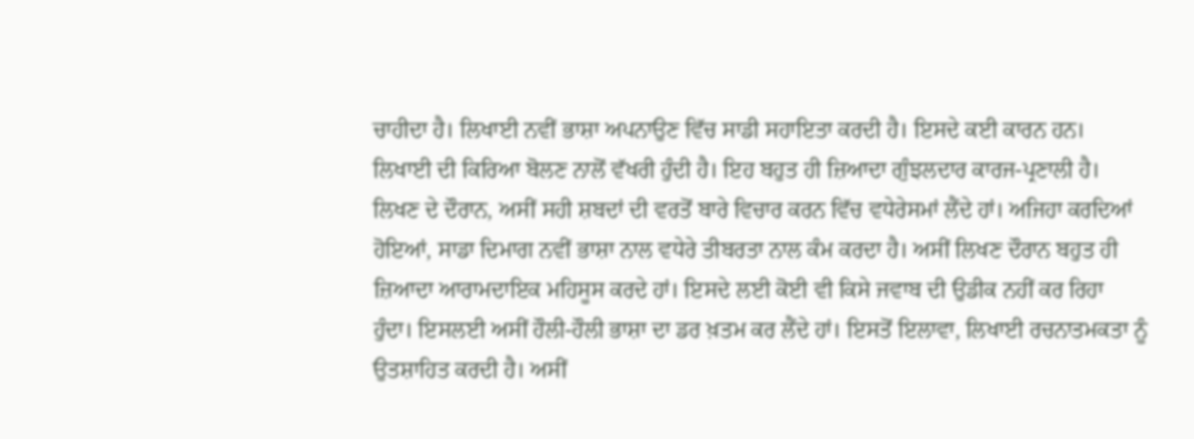ਚਾਹੀਦਾ ਹੈ। ਲਿਖਾਈ ਨਵੀਂ ਭਾਸ਼ਾ ਅਪਨਾਉਣ ਵਿੱਚ ਸਾਡੀ ਸਹਾਇਤਾ ਕਰਦੀ ਹੈ। ਇਸਦੇ ਕਈ ਕਾਰਨ ਹਨ। ਲਿਖਾਈ ਦੀ ਕਿਰਿਆ ਬੋਲਣ ਨਾਲੋਂ ਵੱਖਰੀ ਹੁੰਦੀ ਹੈ। ਇਹ ਬਹੁਤ ਹੀ ਜ਼ਿਆਦਾ ਗੁੰਝਲਦਾਰ ਕਾਰਜ-ਪ੍ਰਣਾਲੀ ਹੈ। ਲਿਖਣ ਦੇ ਦੌਰਾਨ, ਅਸੀਂ ਸਹੀ ਸ਼ਬਦਾਂ ਦੀ ਵਰਤੋਂ ਬਾਰੇ ਵਿਚਾਰ ਕਰਨ ਵਿੱਚ ਵਧੇਰੇਸਮਾਂ ਲੈਂਦੇ ਹਾਂ। ਅਜਿਹਾ ਕਰਦਿਆਂ ਹੋਇਆਂ, ਸਾਡਾ ਦਿਮਾਗ ਨਵੀਂ ਭਾਸ਼ਾ ਨਾਲ ਵਧੇਰੇ ਤੀਬਰਤਾ ਨਾਲ ਕੰਮ ਕਰਦਾ ਹੈ। ਅਸੀਂ ਲਿਖਣ ਦੌਰਾਨ ਬਹੁਤ ਹੀ ਜ਼ਿਆਦਾ ਆਰਾਮਦਾਇਕ ਮਹਿਸੂਸ ਕਰਦੇ ਹਾਂ। ਇਸਦੇ ਲਈ ਕੋਈ ਵੀ ਕਿਸੇ ਜਵਾਬ ਦੀ ਉਡੀਕ ਨਹੀਂ ਕਰ ਰਿਹਾ ਹੁੰਦਾ। ਇਸਲਈ ਅਸੀਂ ਹੌਲੀ-ਹੌਲੀ ਭਾਸ਼ਾ ਦਾ ਡਰ ਖ਼ਤਮ ਕਰ ਲੈਂਦੇ ਹਾਂ। ਇਸਤੋਂ ਇਲਾਵਾ, ਲਿਖਾਈ ਰਚਨਾਤਮਕਤਾ ਨੂੰ ਉਤਸ਼ਾਹਿਤ ਕਰਦੀ ਹੈ। ਅਸੀਂ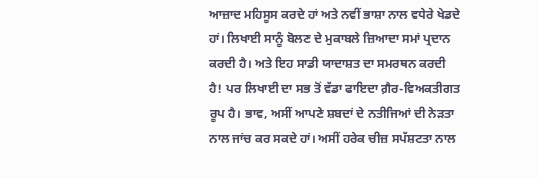ਆਜ਼ਾਦ ਮਹਿਸੂਸ ਕਰਦੇ ਹਾਂ ਅਤੇ ਨਵੀਂ ਭਾਸ਼ਾ ਨਾਲ ਵਧੇਰੇ ਖੇਡਦੇ ਹਾਂ। ਲਿਖਾਈ ਸਾਨੂੰ ਬੋਲਣ ਦੇ ਮੁਕਾਬਲੇ ਜ਼ਿਆਦਾ ਸਮਾਂ ਪ੍ਰਦਾਨ ਕਰਦੀ ਹੈ। ਅਤੇ ਇਹ ਸਾਡੀ ਯਾਦਾਸ਼ਤ ਦਾ ਸਮਰਥਨ ਕਰਦੀ ਹੈ! ਪਰ ਲਿਖਾਈ ਦਾ ਸਭ ਤੋਂ ਵੱਡਾ ਫਾਇਦਾ ਗ਼ੈਰ-ਵਿਅਕਤੀਗਤ ਰੂਪ ਹੈ। ਭਾਵ, ਅਸੀਂ ਆਪਣੇ ਸ਼ਬਦਾਂ ਦੇ ਨਤੀਜਿਆਂ ਦੀ ਨੇੜਤਾ ਨਾਲ ਜਾਂਚ ਕਰ ਸਕਦੇ ਹਾਂ। ਅਸੀਂ ਹਰੇਕ ਚੀਜ਼ ਸਪੱਸ਼ਟਤਾ ਨਾਲ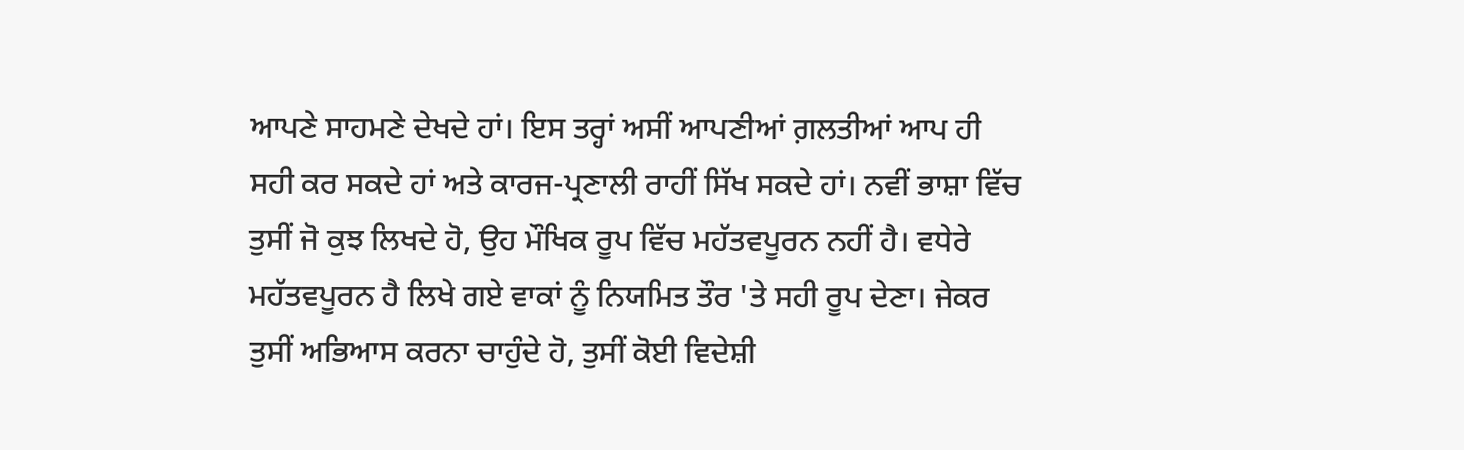ਆਪਣੇ ਸਾਹਮਣੇ ਦੇਖਦੇ ਹਾਂ। ਇਸ ਤਰ੍ਹਾਂ ਅਸੀਂ ਆਪਣੀਆਂ ਗ਼ਲਤੀਆਂ ਆਪ ਹੀ ਸਹੀ ਕਰ ਸਕਦੇ ਹਾਂ ਅਤੇ ਕਾਰਜ-ਪ੍ਰਣਾਲੀ ਰਾਹੀਂ ਸਿੱਖ ਸਕਦੇ ਹਾਂ। ਨਵੀਂ ਭਾਸ਼ਾ ਵਿੱਚ ਤੁਸੀਂ ਜੋ ਕੁਝ ਲਿਖਦੇ ਹੋ, ਉਹ ਮੌਖਿਕ ਰੂਪ ਵਿੱਚ ਮਹੱਤਵਪੂਰਨ ਨਹੀਂ ਹੈ। ਵਧੇਰੇ ਮਹੱਤਵਪੂਰਨ ਹੈ ਲਿਖੇ ਗਏ ਵਾਕਾਂ ਨੂੰ ਨਿਯਮਿਤ ਤੌਰ 'ਤੇ ਸਹੀ ਰੂਪ ਦੇਣਾ। ਜੇਕਰ ਤੁਸੀਂ ਅਭਿਆਸ ਕਰਨਾ ਚਾਹੁੰਦੇ ਹੋ, ਤੁਸੀਂ ਕੋਈ ਵਿਦੇਸ਼ੀ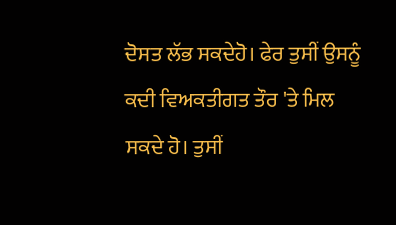ਦੋਸਤ ਲੱਭ ਸਕਦੇਹੋ। ਫੇਰ ਤੁਸੀਂ ਉਸਨੂੰ ਕਦੀ ਵਿਅਕਤੀਗਤ ਤੌਰ 'ਤੇ ਮਿਲ ਸਕਦੇ ਹੋ। ਤੁਸੀਂ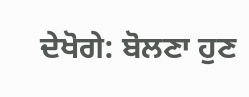ਦੇਖੋਗੇ: ਬੋਲਣਾ ਹੁਣ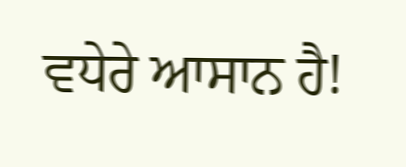ਵਧੇਰੇ ਆਸਾਨ ਹੈ!